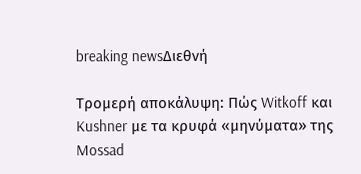breaking newsΔιεθνή

Τρομερή αποκάλυψη: Πώς Witkoff και Kushner με τα κρυφά «μηνύματα» της Mossad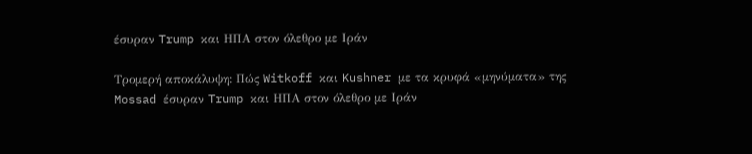έσυραν Trump και ΗΠΑ στον όλεθρο με Ιράν

Τρομερή αποκάλυψη: Πώς Witkoff και Kushner με τα κρυφά «μηνύματα» της Mossad έσυραν Trump και ΗΠΑ στον όλεθρο με Ιράν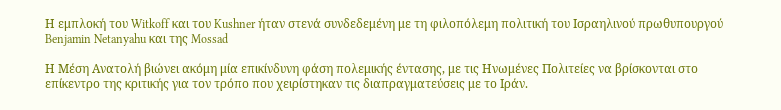Η εμπλοκή του Witkoff και του Kushner ήταν στενά συνδεδεμένη με τη φιλοπόλεμη πολιτική του Ισραηλινού πρωθυπουργού Benjamin Netanyahu και της Mossad

Η Μέση Ανατολή βιώνει ακόμη μία επικίνδυνη φάση πολεμικής έντασης, με τις Ηνωμένες Πολιτείες να βρίσκονται στο επίκεντρο της κριτικής για τον τρόπο που χειρίστηκαν τις διαπραγματεύσεις με το Ιράν.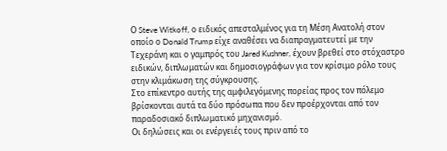Ο Steve Witkoff, ο ειδικός απεσταλμένος για τη Μέση Ανατολή στον οποίο ο Donald Trump είχε αναθέσει να διαπραγματευτεί με την Τεχεράνη και ο γαμπρός του Jared Kushner, έχουν βρεθεί στο στόχαστρο ειδικών, διπλωματών και δημοσιογράφων για τον κρίσιμο ρόλο τους στην κλιμάκωση της σύγκρουσης.
Στο επίκεντρο αυτής της αμφιλεγόμενης πορείας προς τον πόλεμο βρίσκονται αυτά τα δύο πρόσωπα που δεν προέρχονται από τον παραδοσιακό διπλωματικό μηχανισμό.
Οι δηλώσεις και οι ενέργειές τους πριν από το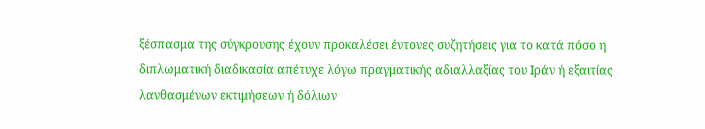ξέσπασμα της σύγκρουσης έχουν προκαλέσει έντονες συζητήσεις για το κατά πόσο η διπλωματική διαδικασία απέτυχε λόγω πραγματικής αδιαλλαξίας του Ιράν ή εξαιτίας λανθασμένων εκτιμήσεων ή δόλιων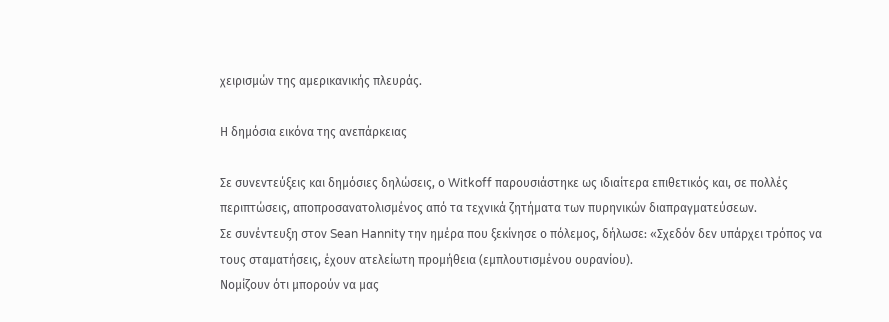χειρισμών της αμερικανικής πλευράς.

Η δημόσια εικόνα της ανεπάρκειας

Σε συνεντεύξεις και δημόσιες δηλώσεις, ο Witkoff παρουσιάστηκε ως ιδιαίτερα επιθετικός και, σε πολλές περιπτώσεις, αποπροσανατολισμένος από τα τεχνικά ζητήματα των πυρηνικών διαπραγματεύσεων.
Σε συνέντευξη στον Sean Hannity την ημέρα που ξεκίνησε ο πόλεμος, δήλωσε: «Σχεδόν δεν υπάρχει τρόπος να τους σταματήσεις, έχουν ατελείωτη προμήθεια (εμπλουτισμένου ουρανίου).
Νομίζουν ότι μπορούν να μας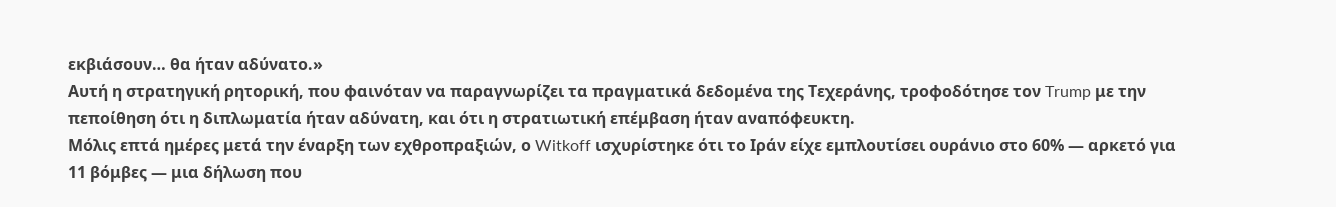εκβιάσουν… θα ήταν αδύνατο.»
Αυτή η στρατηγική ρητορική, που φαινόταν να παραγνωρίζει τα πραγματικά δεδομένα της Τεχεράνης, τροφοδότησε τον Trump με την πεποίθηση ότι η διπλωματία ήταν αδύνατη, και ότι η στρατιωτική επέμβαση ήταν αναπόφευκτη.
Μόλις επτά ημέρες μετά την έναρξη των εχθροπραξιών, ο Witkoff ισχυρίστηκε ότι το Ιράν είχε εμπλουτίσει ουράνιο στο 60% — αρκετό για 11 βόμβες — μια δήλωση που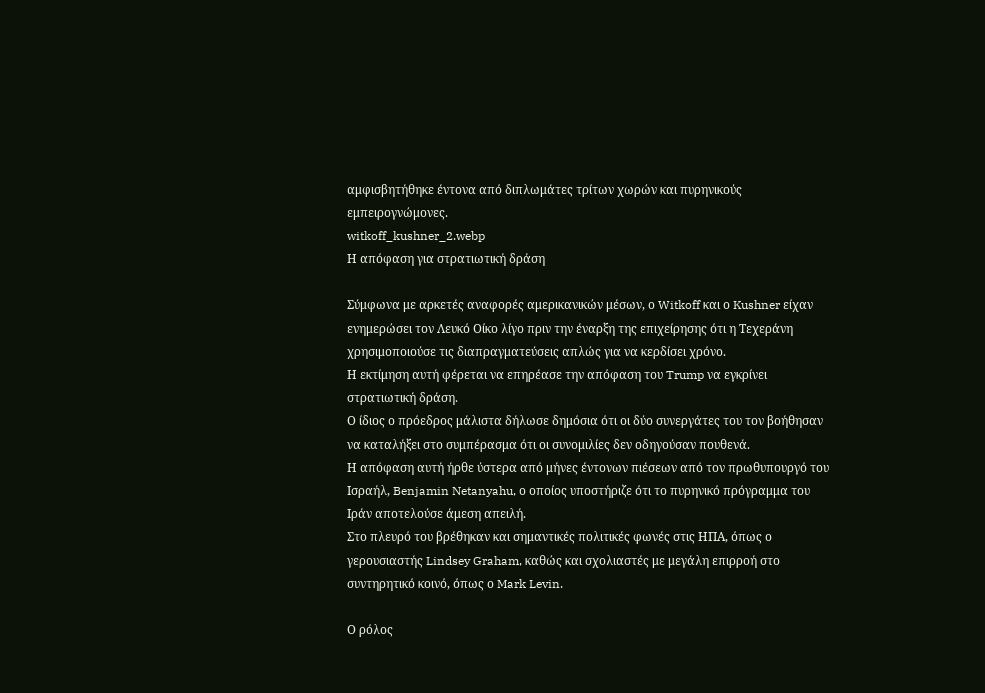αμφισβητήθηκε έντονα από διπλωμάτες τρίτων χωρών και πυρηνικούς εμπειρογνώμονες.
witkoff_kushner_2.webp
Η απόφαση για στρατιωτική δράση

Σύμφωνα με αρκετές αναφορές αμερικανικών μέσων, ο Witkoff και ο Kushner είχαν ενημερώσει τον Λευκό Οίκο λίγο πριν την έναρξη της επιχείρησης ότι η Τεχεράνη χρησιμοποιούσε τις διαπραγματεύσεις απλώς για να κερδίσει χρόνο.
Η εκτίμηση αυτή φέρεται να επηρέασε την απόφαση του Trump να εγκρίνει στρατιωτική δράση.
Ο ίδιος ο πρόεδρος μάλιστα δήλωσε δημόσια ότι οι δύο συνεργάτες του τον βοήθησαν να καταλήξει στο συμπέρασμα ότι οι συνομιλίες δεν οδηγούσαν πουθενά.
Η απόφαση αυτή ήρθε ύστερα από μήνες έντονων πιέσεων από τον πρωθυπουργό του Ισραήλ, Benjamin Netanyahu, ο οποίος υποστήριζε ότι το πυρηνικό πρόγραμμα του Ιράν αποτελούσε άμεση απειλή.
Στο πλευρό του βρέθηκαν και σημαντικές πολιτικές φωνές στις ΗΠΑ, όπως ο γερουσιαστής Lindsey Graham, καθώς και σχολιαστές με μεγάλη επιρροή στο συντηρητικό κοινό, όπως ο Mark Levin.

Ο ρόλος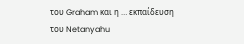του Graham και η … εκπαίδευση του Netanyahu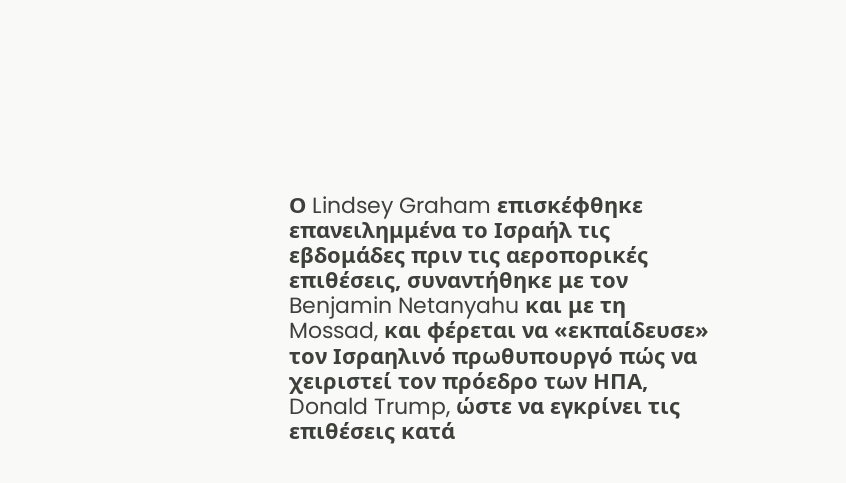Ο Lindsey Graham επισκέφθηκε επανειλημμένα το Ισραήλ τις εβδομάδες πριν τις αεροπορικές επιθέσεις, συναντήθηκε με τον Benjamin Netanyahu και με τη Mossad, και φέρεται να «εκπαίδευσε» τον Ισραηλινό πρωθυπουργό πώς να χειριστεί τον πρόεδρο των ΗΠΑ, Donald Trump, ώστε να εγκρίνει τις επιθέσεις κατά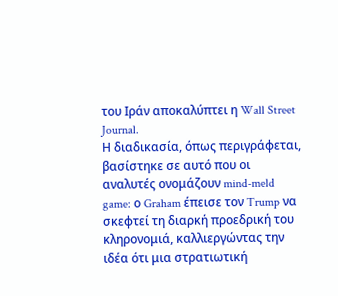του Ιράν αποκαλύπτει η Wall Street Journal.
Η διαδικασία, όπως περιγράφεται, βασίστηκε σε αυτό που οι αναλυτές ονομάζουν mind-meld game: ο Graham έπεισε τον Trump να σκεφτεί τη διαρκή προεδρική του κληρονομιά, καλλιεργώντας την ιδέα ότι μια στρατιωτική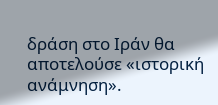δράση στο Ιράν θα αποτελούσε «ιστορική ανάμνηση».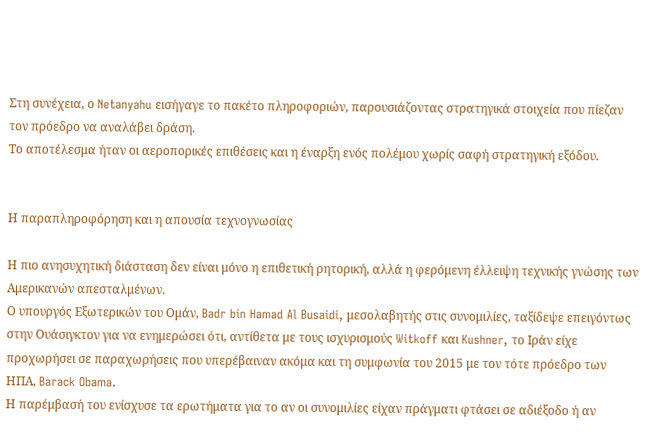Στη συνέχεια, ο Netanyahu εισήγαγε το πακέτο πληροφοριών, παρουσιάζοντας στρατηγικά στοιχεία που πίεζαν τον πρόεδρο να αναλάβει δράση.
Το αποτέλεσμα ήταν οι αεροπορικές επιθέσεις και η έναρξη ενός πολέμου χωρίς σαφή στρατηγική εξόδου.


Η παραπληροφόρηση και η απουσία τεχνογνωσίας

Η πιο ανησυχητική διάσταση δεν είναι μόνο η επιθετική ρητορική, αλλά η φερόμενη έλλειψη τεχνικής γνώσης των Αμερικανών απεσταλμένων.
Ο υπουργός Εξωτερικών του Ομάν, Badr bin Hamad Al Busaidi, μεσολαβητής στις συνομιλίες, ταξίδεψε επειγόντως στην Ουάσιγκτον για να ενημερώσει ότι, αντίθετα με τους ισχυρισμούς Witkoff και Kushner, το Ιράν είχε προχωρήσει σε παραχωρήσεις που υπερέβαιναν ακόμα και τη συμφωνία του 2015 με τον τότε πρόεδρο των ΗΠΑ, Barack Obama.
Η παρέμβασή του ενίσχυσε τα ερωτήματα για το αν οι συνομιλίες είχαν πράγματι φτάσει σε αδιέξοδο ή αν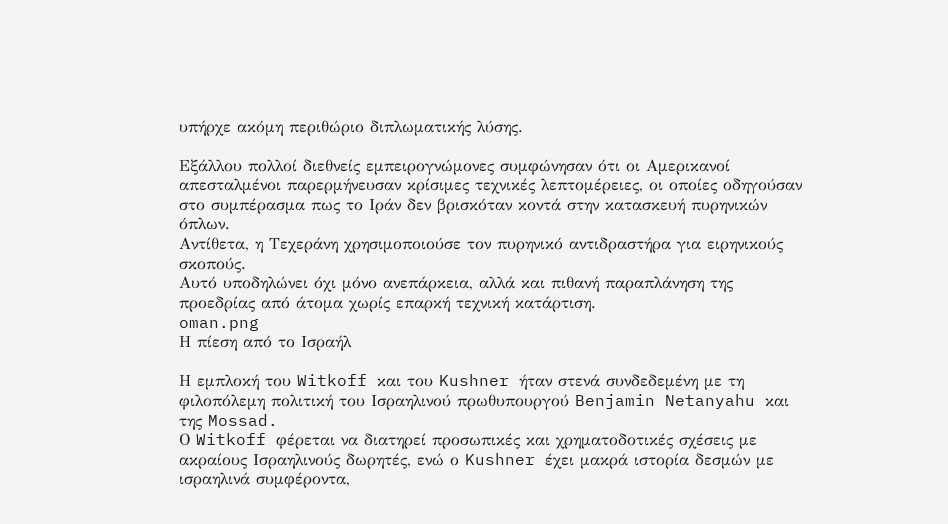υπήρχε ακόμη περιθώριο διπλωματικής λύσης.

Εξάλλου πολλοί διεθνείς εμπειρογνώμονες συμφώνησαν ότι οι Αμερικανοί απεσταλμένοι παρερμήνευσαν κρίσιμες τεχνικές λεπτομέρειες, οι οποίες οδηγούσαν στο συμπέρασμα πως το Ιράν δεν βρισκόταν κοντά στην κατασκευή πυρηνικών όπλων.
Αντίθετα, η Τεχεράνη χρησιμοποιούσε τον πυρηνικό αντιδραστήρα για ειρηνικούς σκοπούς.
Αυτό υποδηλώνει όχι μόνο ανεπάρκεια, αλλά και πιθανή παραπλάνηση της προεδρίας από άτομα χωρίς επαρκή τεχνική κατάρτιση.
oman.png
Η πίεση από το Ισραήλ

Η εμπλοκή του Witkoff και του Kushner ήταν στενά συνδεδεμένη με τη φιλοπόλεμη πολιτική του Ισραηλινού πρωθυπουργού Benjamin Netanyahu και της Mossad.
Ο Witkoff φέρεται να διατηρεί προσωπικές και χρηματοδοτικές σχέσεις με ακραίους Ισραηλινούς δωρητές, ενώ ο Kushner έχει μακρά ιστορία δεσμών με ισραηλινά συμφέροντα,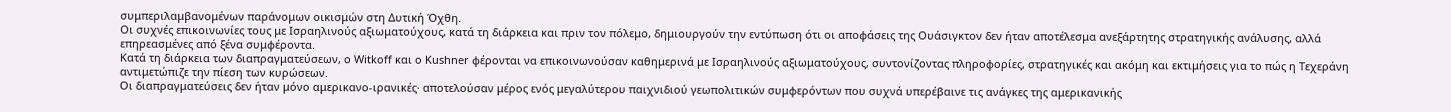συμπεριλαμβανομένων παράνομων οικισμών στη Δυτική Όχθη.
Οι συχνές επικοινωνίες τους με Ισραηλινούς αξιωματούχους, κατά τη διάρκεια και πριν τον πόλεμο, δημιουργούν την εντύπωση ότι οι αποφάσεις της Ουάσιγκτον δεν ήταν αποτέλεσμα ανεξάρτητης στρατηγικής ανάλυσης, αλλά επηρεασμένες από ξένα συμφέροντα.
Κατά τη διάρκεια των διαπραγματεύσεων, ο Witkoff και ο Kushner φέρονται να επικοινωνούσαν καθημερινά με Ισραηλινούς αξιωματούχους, συντονίζοντας πληροφορίες, στρατηγικές και ακόμη και εκτιμήσεις για το πώς η Τεχεράνη αντιμετώπιζε την πίεση των κυρώσεων.
Οι διαπραγματεύσεις δεν ήταν μόνο αμερικανο-ιρανικές· αποτελούσαν μέρος ενός μεγαλύτερου παιχνιδιού γεωπολιτικών συμφερόντων που συχνά υπερέβαινε τις ανάγκες της αμερικανικής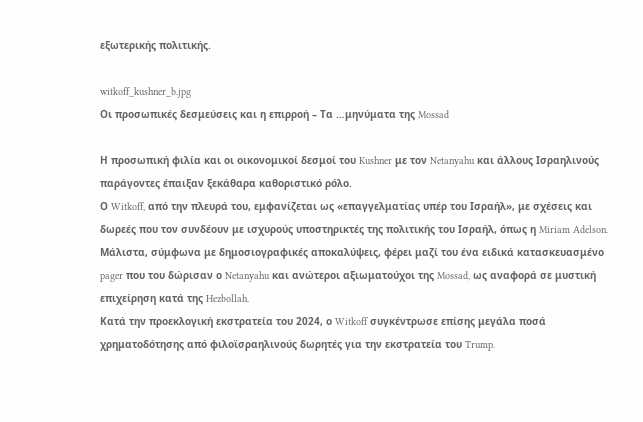εξωτερικής πολιτικής.

witkoff_kushner_b.jpg
Οι προσωπικές δεσμεύσεις και η επιρροή – Τα …μηνύματα της Mossad

Η προσωπική φιλία και οι οικονομικοί δεσμοί του Kushner με τον Netanyahu και άλλους Ισραηλινούς παράγοντες έπαιξαν ξεκάθαρα καθοριστικό ρόλο.
Ο Witkoff, από την πλευρά του, εμφανίζεται ως «επαγγελματίας υπέρ του Ισραήλ», με σχέσεις και δωρεές που τον συνδέουν με ισχυρούς υποστηρικτές της πολιτικής του Ισραήλ, όπως η Miriam Adelson.
Μάλιστα, σύμφωνα με δημοσιογραφικές αποκαλύψεις, φέρει μαζί του ένα ειδικά κατασκευασμένο pager που του δώρισαν ο Netanyahu και ανώτεροι αξιωματούχοι της Mossad, ως αναφορά σε μυστική επιχείρηση κατά της Hezbollah.
Κατά την προεκλογική εκστρατεία του 2024, ο Witkoff συγκέντρωσε επίσης μεγάλα ποσά χρηματοδότησης από φιλοϊσραηλινούς δωρητές για την εκστρατεία του Trump.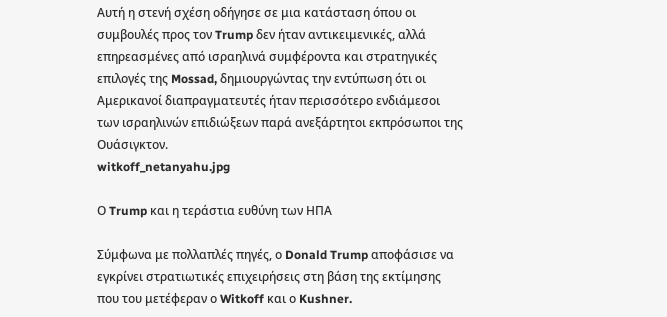Αυτή η στενή σχέση οδήγησε σε μια κατάσταση όπου οι συμβουλές προς τον Trump δεν ήταν αντικειμενικές, αλλά επηρεασμένες από ισραηλινά συμφέροντα και στρατηγικές επιλογές της Mossad, δημιουργώντας την εντύπωση ότι οι Αμερικανοί διαπραγματευτές ήταν περισσότερο ενδιάμεσοι των ισραηλινών επιδιώξεων παρά ανεξάρτητοι εκπρόσωποι της Ουάσιγκτον.
witkoff_netanyahu.jpg

Ο Trump και η τεράστια ευθύνη των ΗΠΑ

Σύμφωνα με πολλαπλές πηγές, ο Donald Trump αποφάσισε να εγκρίνει στρατιωτικές επιχειρήσεις στη βάση της εκτίμησης που του μετέφεραν ο Witkoff και ο Kushner.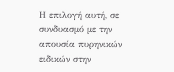Η επιλογή αυτή, σε συνδυασμό με την απουσία πυρηνικών ειδικών στην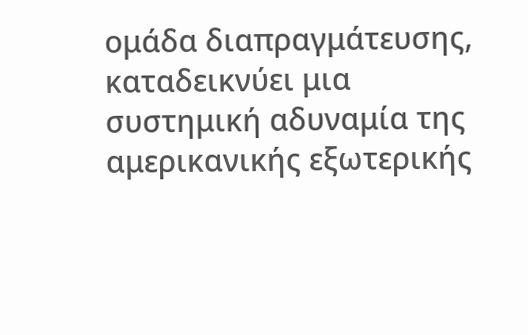ομάδα διαπραγμάτευσης, καταδεικνύει μια συστημική αδυναμία της αμερικανικής εξωτερικής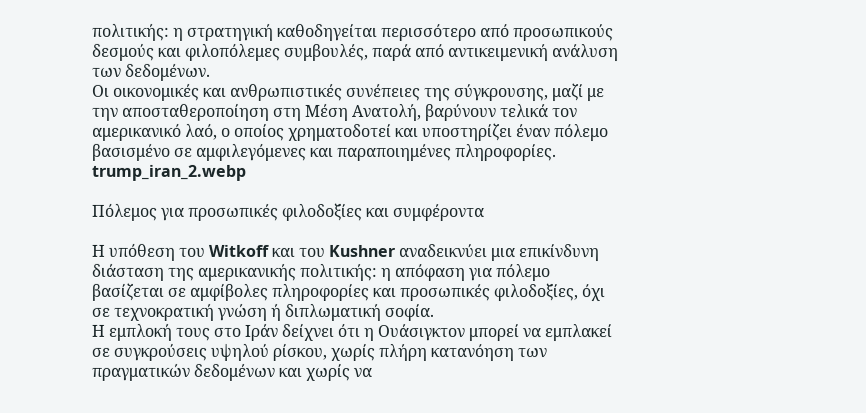πολιτικής: η στρατηγική καθοδηγείται περισσότερο από προσωπικούς δεσμούς και φιλοπόλεμες συμβουλές, παρά από αντικειμενική ανάλυση των δεδομένων.
Οι οικονομικές και ανθρωπιστικές συνέπειες της σύγκρουσης, μαζί με την αποσταθεροποίηση στη Μέση Ανατολή, βαρύνουν τελικά τον αμερικανικό λαό, ο οποίος χρηματοδοτεί και υποστηρίζει έναν πόλεμο βασισμένο σε αμφιλεγόμενες και παραποιημένες πληροφορίες.
trump_iran_2.webp

Πόλεμος για προσωπικές φιλοδοξίες και συμφέροντα

Η υπόθεση του Witkoff και του Kushner αναδεικνύει μια επικίνδυνη διάσταση της αμερικανικής πολιτικής: η απόφαση για πόλεμο βασίζεται σε αμφίβολες πληροφορίες και προσωπικές φιλοδοξίες, όχι σε τεχνοκρατική γνώση ή διπλωματική σοφία.
Η εμπλοκή τους στο Ιράν δείχνει ότι η Ουάσιγκτον μπορεί να εμπλακεί σε συγκρούσεις υψηλού ρίσκου, χωρίς πλήρη κατανόηση των πραγματικών δεδομένων και χωρίς να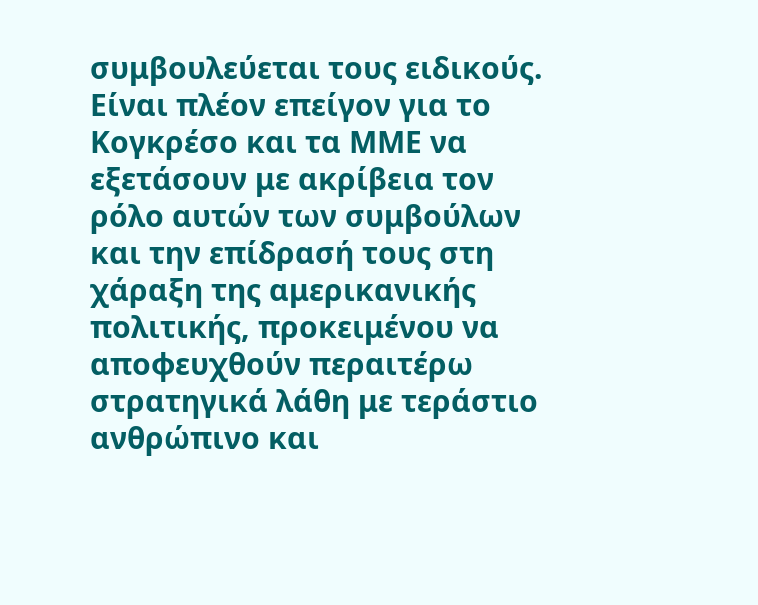συμβουλεύεται τους ειδικούς.
Είναι πλέον επείγον για το Κογκρέσο και τα ΜΜΕ να εξετάσουν με ακρίβεια τον ρόλο αυτών των συμβούλων και την επίδρασή τους στη χάραξη της αμερικανικής πολιτικής, προκειμένου να αποφευχθούν περαιτέρω στρατηγικά λάθη με τεράστιο ανθρώπινο και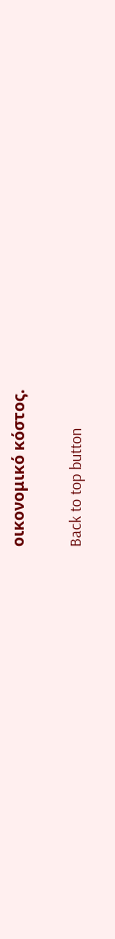οικονομικό κόστος.

Back to top button